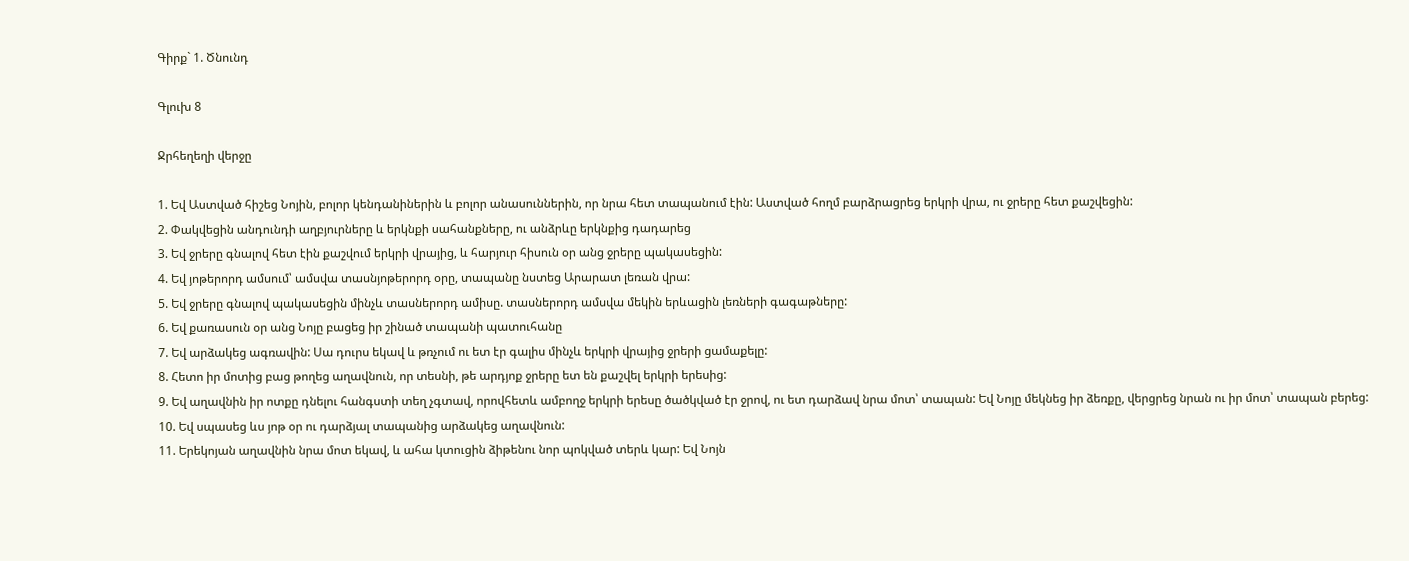Գիրք` 1. Ծնունդ

Գլուխ 8

Ջրհեղեղի վերջը

1. Եվ Աստված հիշեց Նոյին, բոլոր կենդանիներին և բոլոր անասուններին, որ նրա հետ տապանում էին: Աստված հողմ բարձրացրեց երկրի վրա, ու ջրերը հետ քաշվեցին:
2. Փակվեցին անդունդի աղբյուրները և երկնքի սահանքները, ու անձրևը երկնքից դադարեց
3. Եվ ջրերը գնալով հետ էին քաշվում երկրի վրայից, և հարյուր հիսուն օր անց ջրերը պակասեցին:
4. Եվ յոթերորդ ամսում՝ ամսվա տասնյոթերորդ օրը, տապանը նստեց Արարատ լեռան վրա:
5. Եվ ջրերը գնալով պակասեցին մինչև տասներորդ ամիսը. տասներորդ ամսվա մեկին երևացին լեռների գագաթները:
6. Եվ քառասուն օր անց Նոյը բացեց իր շինած տապանի պատուհանը
7. Եվ արձակեց ագռավին: Սա դուրս եկավ և թռչում ու ետ էր գալիս մինչև երկրի վրայից ջրերի ցամաքելը:
8. Հետո իր մոտից բաց թողեց աղավնուն, որ տեսնի, թե արդյոք ջրերը ետ են քաշվել երկրի երեսից:
9. Եվ աղավնին իր ոտքը դնելու հանգստի տեղ չգտավ, որովհետև ամբողջ երկրի երեսը ծածկված էր ջրով, ու ետ դարձավ նրա մոտ՝ տապան: Եվ Նոյը մեկնեց իր ձեռքը, վերցրեց նրան ու իր մոտ՝ տապան բերեց:
10. Եվ սպասեց ևս յոթ օր ու դարձյալ տապանից արձակեց աղավնուն:
11. Երեկոյան աղավնին նրա մոտ եկավ, և ահա կտուցին ձիթենու նոր պոկված տերև կար: Եվ Նոյն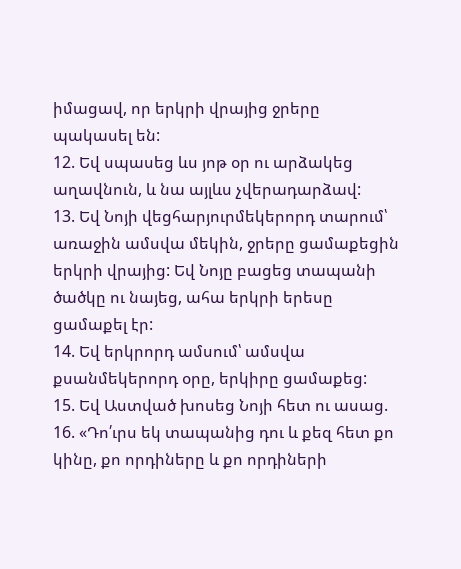իմացավ, որ երկրի վրայից ջրերը պակասել են:
12. Եվ սպասեց ևս յոթ օր ու արձակեց աղավնուն, և նա այլևս չվերադարձավ:
13. Եվ Նոյի վեցհարյուրմեկերորդ տարում՝ առաջին ամսվա մեկին, ջրերը ցամաքեցին երկրի վրայից: Եվ Նոյը բացեց տապանի ծածկը ու նայեց, ահա երկրի երեսը ցամաքել էր:
14. Եվ երկրորդ ամսում՝ ամսվա քսանմեկերորդ օրը, երկիրը ցամաքեց:
15. Եվ Աստված խոսեց Նոյի հետ ու ասաց.
16. «Դո՛ւրս եկ տապանից դու և քեզ հետ քո կինը, քո որդիները և քո որդիների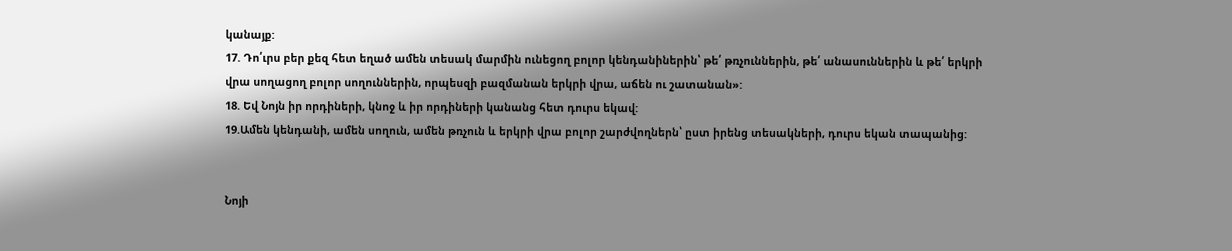կանայք:
17. Դո՛ւրս բեր քեզ հետ եղած ամեն տեսակ մարմին ունեցող բոլոր կենդանիներին՝ թե՛ թռչուններին, թե՛ անասուններին և թե՛ երկրի վրա սողացող բոլոր սողուններին, որպեսզի բազմանան երկրի վրա, աճեն ու շատանան»:
18. Եվ Նոյն իր որդիների, կնոջ և իր որդիների կանանց հետ դուրս եկավ:
19.Ամեն կենդանի, ամեն սողուն, ամեն թռչուն և երկրի վրա բոլոր շարժվողներն՝ ըստ իրենց տեսակների, դուրս եկան տապանից:


Նոյի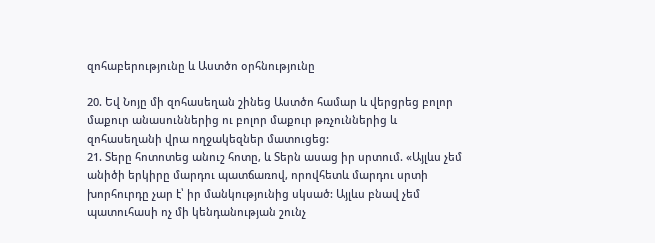զոհաբերությունը և Աստծո օրհնությունը

20. Եվ Նոյը մի զոհասեղան շինեց Աստծո համար և վերցրեց բոլոր մաքուր անասուններից ու բոլոր մաքուր թռչուններից և զոհասեղանի վրա ողջակեզներ մատուցեց:
21. Տերը հոտոտեց անուշ հոտը, և Տերն ասաց իր սրտում. «Այլևս չեմ անիծի երկիրը մարդու պատճառով, որովհետև մարդու սրտի խորհուրդը չար է՝ իր մանկությունից սկսած: Այլևս բնավ չեմ պատուհասի ոչ մի կենդանության շունչ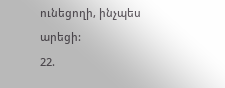ունեցողի, ինչպես արեցի:
22.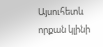Այսուհետև որքան կլինի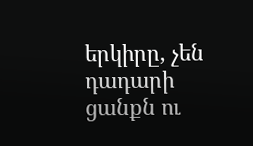երկիրը, չեն դադարի ցանքն ու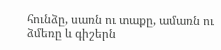հունձը, սառն ու տաքը, ամառն ու ձմեռը և գիշերն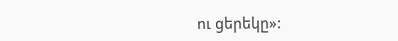ու ցերեկը»: